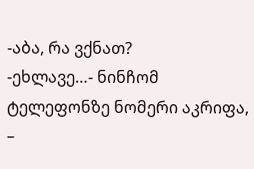-აბა, რა ვქნათ?
-ეხლავე…- ნინჩომ ტელეფონზე ნომერი აკრიფა, –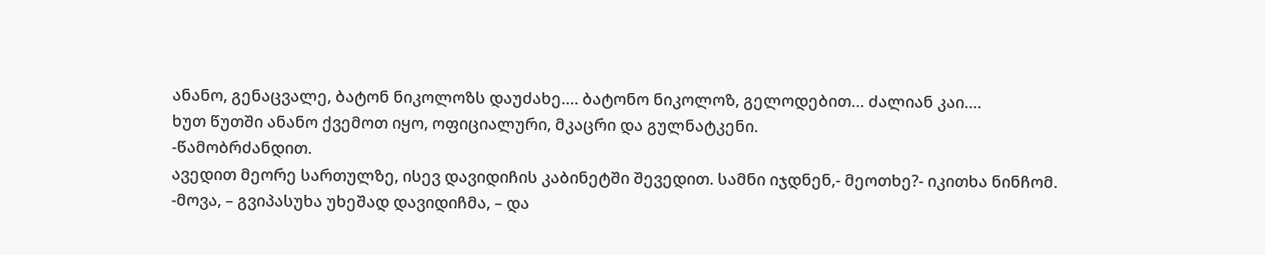ანანო, გენაცვალე, ბატონ ნიკოლოზს დაუძახე…. ბატონო ნიკოლოზ, გელოდებით… ძალიან კაი….
ხუთ წუთში ანანო ქვემოთ იყო, ოფიციალური, მკაცრი და გულნატკენი.
-წამობრძანდით.
ავედით მეორე სართულზე, ისევ დავიდიჩის კაბინეტში შევედით. სამნი იჯდნენ,- მეოთხე?- იკითხა ნინჩომ.
-მოვა, – გვიპასუხა უხეშად დავიდიჩმა, – და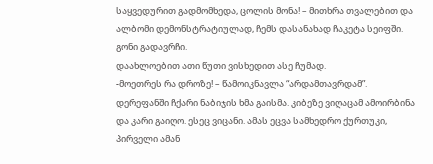საყვედურით გადმომხედა, ცოლის მონა! – მითხრა თვალებით და ალბომი დემონსტრატიულად, ჩემს დასანახად ჩაკეტა სეიფში. გონი გადავრჩი.
დაახლოებით ათი წუთი ვისხედით ასე ჩუმად.
-მოეთრეს რა დროზე! – წამოიკნავლა “არდამთავრდამ”.
დერეფანში ჩქარი ნაბიჯის ხმა გაისმა. კიბეზე ვიღაცამ ამოირბინა და კარი გაიღო. ესეც ვიცანი. ამას ეცვა სამხედრო ქურთუკი, პირველი ამან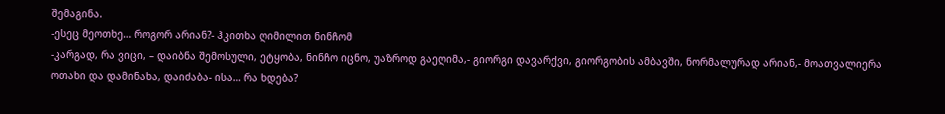შემაგინა.
-ესეც მეოთხე… როგორ არიან?- ჰკითხა ღიმილით ნინჩომ
-კარგად, რა ვიცი, – დაიბნა შემოსული, ეტყობა, ნინჩო იცნო, უაზროდ გაეღიმა,- გიორგი დავარქვი, გიორგობის ამბავში, ნორმალურად არიან,- მოათვალიერა ოთახი და დამინახა, დაიძაბა- ისა… რა ხდება?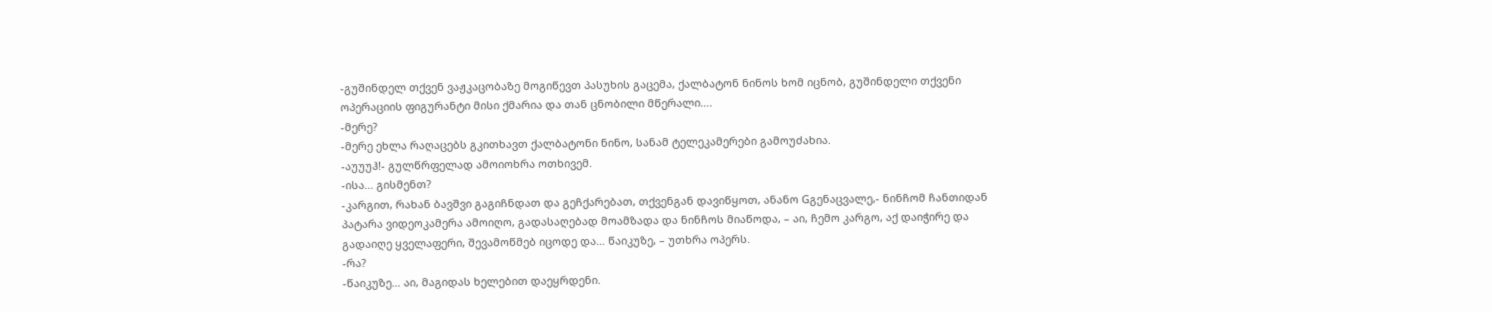-გუშინდელ თქვენ ვაჟკაცობაზე მოგიწევთ პასუხის გაცემა, ქალბატონ ნინოს ხომ იცნობ, გუშინდელი თქვენი ოპერაციის ფიგურანტი მისი ქმარია და თან ცნობილი მწერალი….
-მერე?
-მერე ეხლა რაღაცებს გკითხავთ ქალბატონი ნინო, სანამ ტელეკამერები გამოუძახია.
-აუუუჰ!- გულწრფელად ამოიოხრა ოთხივემ.
-ისა… გისმენთ?
-კარგით, რახან ბავშვი გაგიჩნდათ და გეჩქარებათ, თქვენგან დავიწყოთ, ანანო Gგენაცვალე,- ნინჩომ ჩანთიდან პატარა ვიდეოკამერა ამოიღო, გადასაღებად მოამზადა და ნინჩოს მიაწოდა, – აი, ჩემო კარგო, აქ დაიჭირე და გადაიღე ყველაფერი, შევამოწმებ იცოდე და… წაიკუზე, – უთხრა ოპერს.
-რა?
-წაიკუზე… აი, მაგიდას ხელებით დაეყრდენი.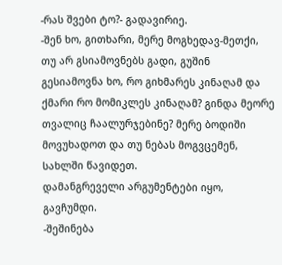-რას შვები ტო?- გადავირიე.
-შენ ხო, გითხარი, მერე მოგხედავ-მეთქი, თუ არ გსიამოვნებს გადი, გუშინ გესიამოვნა ხო, რო გიხმარეს კინაღამ და ქმარი რო მომიკლეს კინაღამ? გინდა მეორე თვალიც ჩაალურჯებინე? მერე ბოდიში მოვუხადოთ და თუ ნებას მოგვცემენ, სახლში წავიდეთ.
დამანგრეველი არგუმენტები იყო, გავჩუმდი.
-შეშინება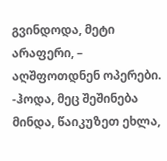გვინდოდა, მეტი არაფერი, – აღშფოთდნენ ოპერები.
-ჰოდა, მეც შეშინება მინდა, წაიკუზეთ ეხლა,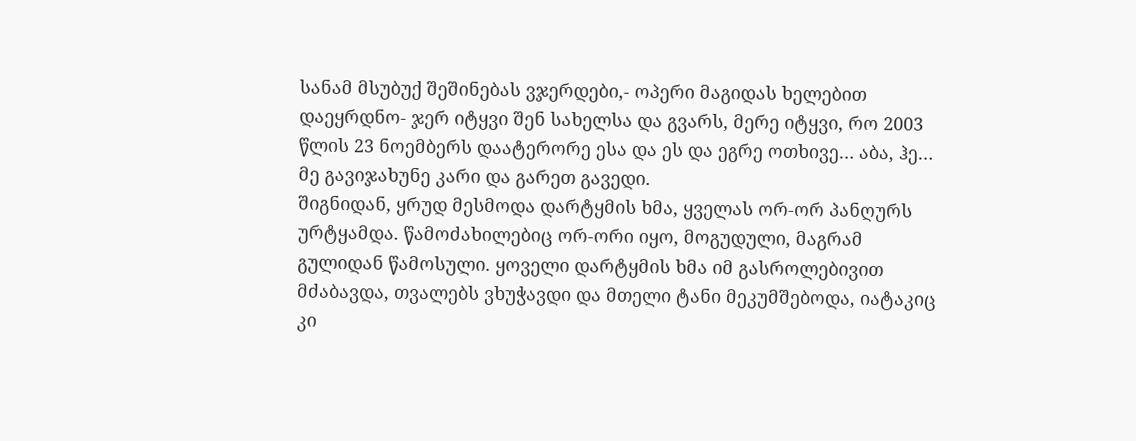სანამ მსუბუქ შეშინებას ვჯერდები,- ოპერი მაგიდას ხელებით დაეყრდნო- ჯერ იტყვი შენ სახელსა და გვარს, მერე იტყვი, რო 2003 წლის 23 ნოემბერს დაატერორე ესა და ეს და ეგრე ოთხივე… აბა, ჰე…
მე გავიჯახუნე კარი და გარეთ გავედი.
შიგნიდან, ყრუდ მესმოდა დარტყმის ხმა, ყველას ორ-ორ პანღურს ურტყამდა. წამოძახილებიც ორ-ორი იყო, მოგუდული, მაგრამ გულიდან წამოსული. ყოველი დარტყმის ხმა იმ გასროლებივით მძაბავდა, თვალებს ვხუჭავდი და მთელი ტანი მეკუმშებოდა, იატაკიც კი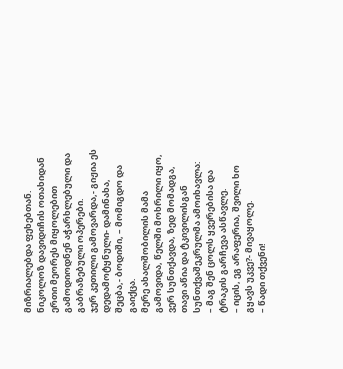მიზრიალებდა ფეხებთან. ნიკოლოზ დავიდიჩის ოთახიდან ერთი მეორეს მიყოლებით გამოდიოდნენ აჭარხლებული და გაბრაზებული ოპერები.
ჯერ კეთილი გამოვარდა,- გიჟია ეს დედამოტყნული- დამინახა, შეცბა,- ბოდიში, – მომიგდო და გაიქცა.
მერე ახალშობილის მამა გამოვიდა, წელში მოხრილი იყო, ვერ სუნთქავდა, ზედ მომადგა, თავი აწია და ტკივილისგან სუნთქვაშეკრულმა ამოიხავლა:
– მაგ შენ ცოლს ყვერებისა და ტრაკის გარჩევა ასწავლე.
– იცის, ეგ არაფერია, შვილი ხო გყავს უკვე?- მივაყოლე.
– წადი თქვენი!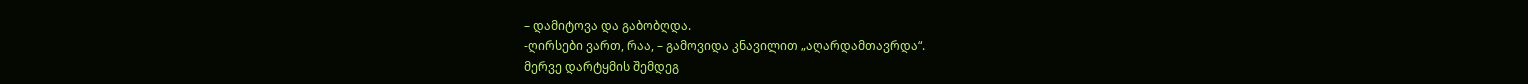– დამიტოვა და გაბობღდა.
-ღირსები ვართ, რაა, – გამოვიდა კნავილით „აღარდამთავრდა“.
მერვე დარტყმის შემდეგ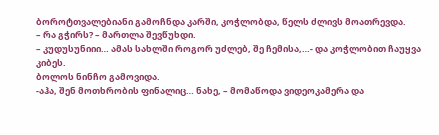ბოროტთვალებიანი გამოჩნდა კარში, კოჭლობდა, წელს ძლივს მოათრევდა.
– რა გჭირს? – მართლა შევწუხდი.
– კუდუსუნიიი… ამას სახლში როგორ უძლებ, შე ჩემისა,…- და კოჭლობით ჩაუყვა კიბეს.
ბოლოს ნინჩო გამოვიდა.
-აჰა, შენ მოთხრობის ფინალიც… ნახე, – მომაწოდა ვიდეოკამერა და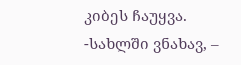კიბეს ჩაუყვა.
-სახლში ვნახავ, –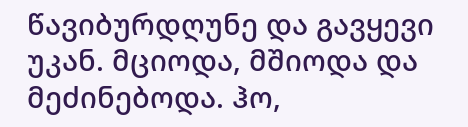წავიბურდღუნე და გავყევი უკან. მციოდა, მშიოდა და მეძინებოდა. ჰო,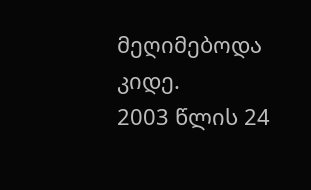მეღიმებოდა კიდე.
2003 წლის 24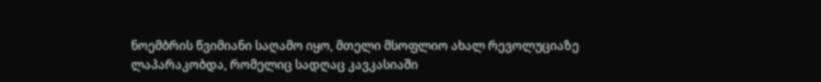ნოემბრის წვიმიანი საღამო იყო, მთელი მსოფლიო ახალ რევოლუციაზე ლაპარაკობდა, რომელიც სადღაც კავკასიაში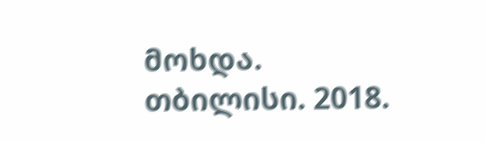მოხდა.
თბილისი. 2018.